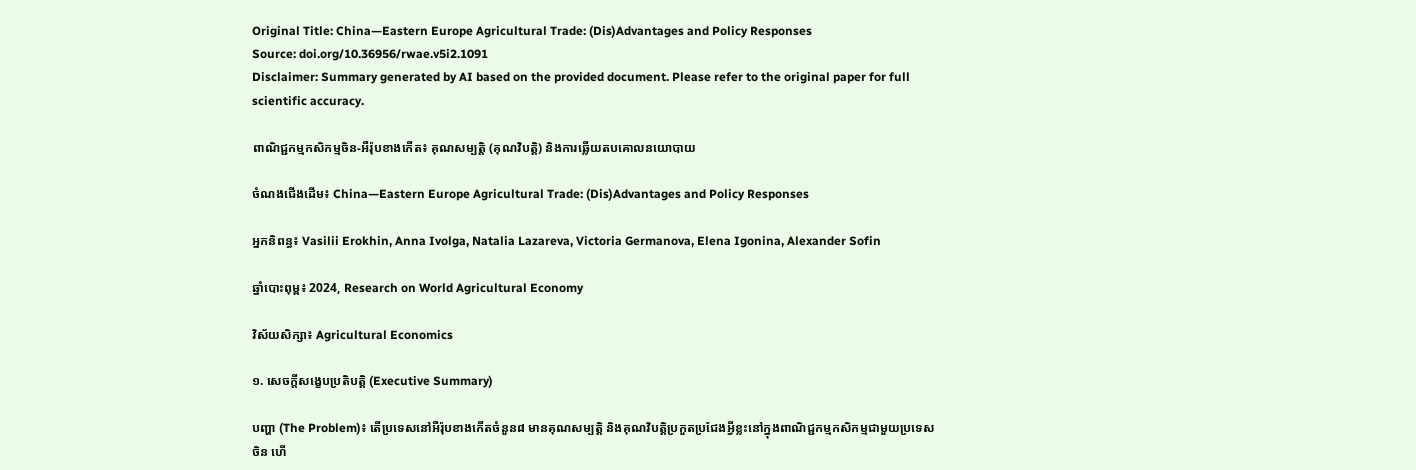Original Title: China—Eastern Europe Agricultural Trade: (Dis)Advantages and Policy Responses
Source: doi.org/10.36956/rwae.v5i2.1091
Disclaimer: Summary generated by AI based on the provided document. Please refer to the original paper for full scientific accuracy.

ពាណិជ្ជកម្មកសិកម្មចិន-អឺរ៉ុបខាងកើត៖ គុណសម្បត្តិ (គុណវិបត្តិ) និងការឆ្លើយតបគោលនយោបាយ

ចំណងជើងដើម៖ China—Eastern Europe Agricultural Trade: (Dis)Advantages and Policy Responses

អ្នកនិពន្ធ៖ Vasilii Erokhin, Anna Ivolga, Natalia Lazareva, Victoria Germanova, Elena Igonina, Alexander Sofin

ឆ្នាំបោះពុម្ព៖ 2024, Research on World Agricultural Economy

វិស័យសិក្សា៖ Agricultural Economics

១. សេចក្តីសង្ខេបប្រតិបត្តិ (Executive Summary)

បញ្ហា (The Problem)៖ តើប្រទេសនៅអឺរ៉ុបខាងកើតចំនួន៨ មានគុណសម្បត្តិ និងគុណវិបត្តិប្រកួតប្រជែងអ្វីខ្លះនៅក្នុងពាណិជ្ជកម្មកសិកម្មជាមួយប្រទេសចិន ហើ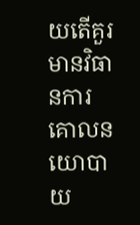យតើគួរមានវិធានការគោលនយោបាយ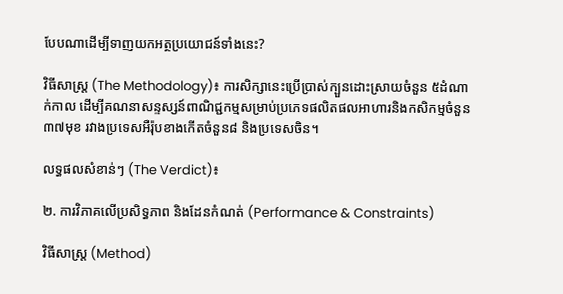បែបណាដើម្បីទាញយកអត្ថប្រយោជន៍ទាំងនេះ?

វិធីសាស្ត្រ (The Methodology)៖ ការសិក្សានេះប្រើប្រាស់ក្បួនដោះស្រាយចំនួន ៥ដំណាក់កាល ដើម្បីគណនាសន្ទស្សន៍ពាណិជ្ជកម្មសម្រាប់ប្រភេទផលិតផលអាហារនិងកសិកម្មចំនួន ៣៧មុខ រវាងប្រទេសអឺរ៉ុបខាងកើតចំនួន៨ និងប្រទេសចិន។

លទ្ធផលសំខាន់ៗ (The Verdict)៖

២. ការវិភាគលើប្រសិទ្ធភាព និងដែនកំណត់ (Performance & Constraints)

វិធីសាស្ត្រ (Method)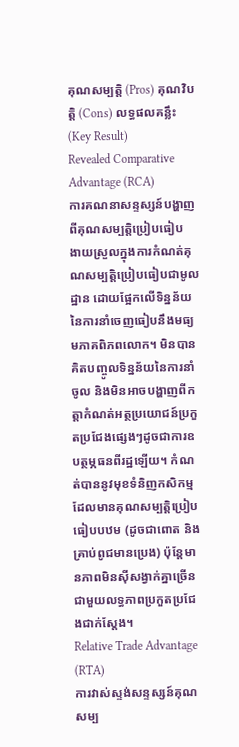គុណសម្បត្តិ (Pros) គុណវិបត្តិ (Cons) លទ្ធផលគន្លឹះ (Key Result)
Revealed Comparative Advantage (RCA)
ការគណនាសន្ទស្សន៍បង្ហាញពីគុណសម្បត្តិប្រៀបធៀប
ងាយស្រួលក្នុងការកំណត់គុណសម្បត្តិប្រៀបធៀបជាមូលដ្ឋាន ដោយផ្អែកលើទិន្នន័យនៃការនាំចេញធៀបនឹងមធ្យមភាគពិភពលោក។ មិនបានគិតបញ្ចូលទិន្នន័យនៃការនាំចូល និងមិនអាចបង្ហាញពីកត្តាកំណត់អត្ថប្រយោជន៍ប្រកួតប្រជែងផ្សេងៗដូចជាការឧបត្ថម្ភធនពីរដ្ឋឡើយ។ កំណត់បាននូវមុខទំនិញកសិកម្មដែលមានគុណសម្បត្តិប្រៀបធៀបបឋម (ដូចជាពោត និងគ្រាប់ពូជមានប្រេង) ប៉ុន្តែមានភាពមិនស៊ីសង្វាក់គ្នាច្រើនជាមួយលទ្ធភាពប្រកួតប្រជែងជាក់ស្តែង។
Relative Trade Advantage (RTA)
ការវាស់ស្ទង់សន្ទស្សន៍គុណសម្ប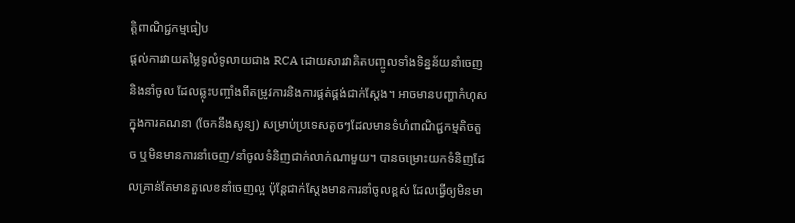ត្តិពាណិជ្ជកម្មធៀប
ផ្តល់ការវាយតម្លៃទូលំទូលាយជាង RCA ដោយសារវាគិតបញ្ចូលទាំងទិន្នន័យនាំចេញនិងនាំចូល ដែលឆ្លុះបញ្ចាំងពីតម្រូវការនិងការផ្គត់ផ្គង់ជាក់ស្តែង។ អាចមានបញ្ហាកំហុសក្នុងការគណនា (ចែកនឹងសូន្យ) សម្រាប់ប្រទេសតូចៗដែលមានទំហំពាណិជ្ជកម្មតិចតួច ឬមិនមានការនាំចេញ/នាំចូលទំនិញជាក់លាក់ណាមួយ។ បានចម្រោះយកទំនិញដែលគ្រាន់តែមានតួលេខនាំចេញល្អ ប៉ុន្តែជាក់ស្តែងមានការនាំចូលខ្ពស់ ដែលធ្វើឲ្យមិនមា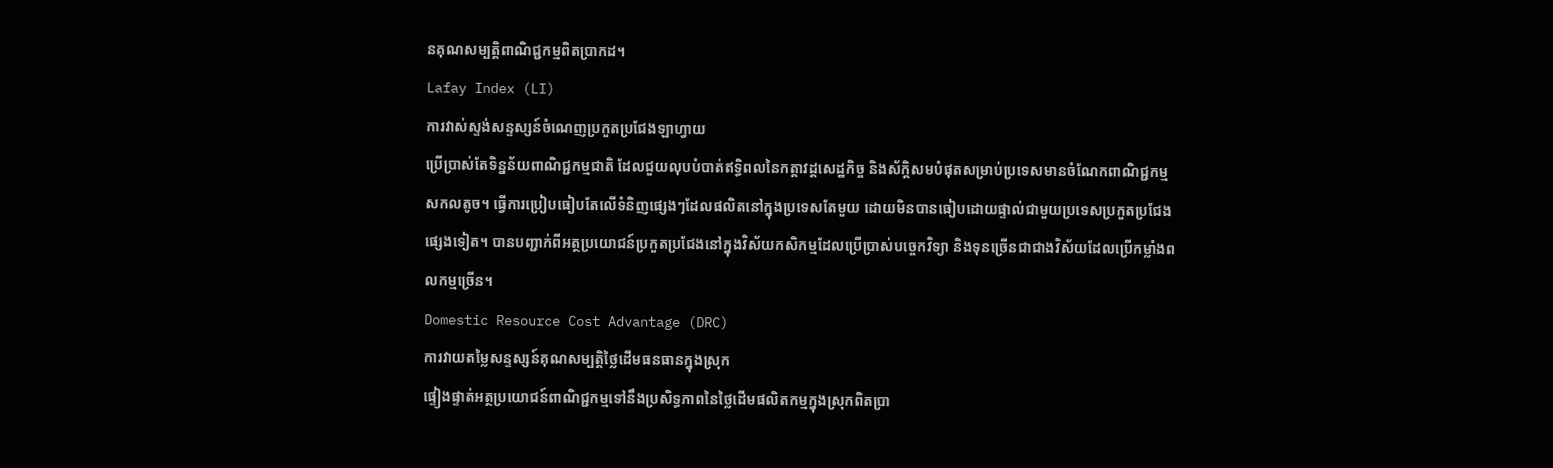នគុណសម្បត្តិពាណិជ្ជកម្មពិតប្រាកដ។
Lafay Index (LI)
ការវាស់ស្ទង់សន្ទស្សន៍ចំណេញប្រកួតប្រជែងឡាហ្វាយ
ប្រើប្រាស់តែទិន្នន័យពាណិជ្ជកម្មជាតិ ដែលជួយលុបបំបាត់ឥទ្ធិពលនៃកត្តាវដ្តសេដ្ឋកិច្ច និងស័ក្តិសមបំផុតសម្រាប់ប្រទេសមានចំណែកពាណិជ្ជកម្មសកលតូច។ ធ្វើការប្រៀបធៀបតែលើទំនិញផ្សេងៗដែលផលិតនៅក្នុងប្រទេសតែមួយ ដោយមិនបានធៀបដោយផ្ទាល់ជាមួយប្រទេសប្រកួតប្រជែងផ្សេងទៀត។ បានបញ្ជាក់ពីអត្ថប្រយោជន៍ប្រកួតប្រជែងនៅក្នុងវិស័យកសិកម្មដែលប្រើប្រាស់បច្ចេកវិទ្យា និងទុនច្រើនជាជាងវិស័យដែលប្រើកម្លាំងពលកម្មច្រើន។
Domestic Resource Cost Advantage (DRC)
ការវាយតម្លៃសន្ទស្សន៍គុណសម្បត្តិថ្លៃដើមធនធានក្នុងស្រុក
ផ្ទៀងផ្ទាត់អត្ថប្រយោជន៍ពាណិជ្ជកម្មទៅនឹងប្រសិទ្ធភាពនៃថ្លៃដើមផលិតកម្មក្នុងស្រុកពិតប្រា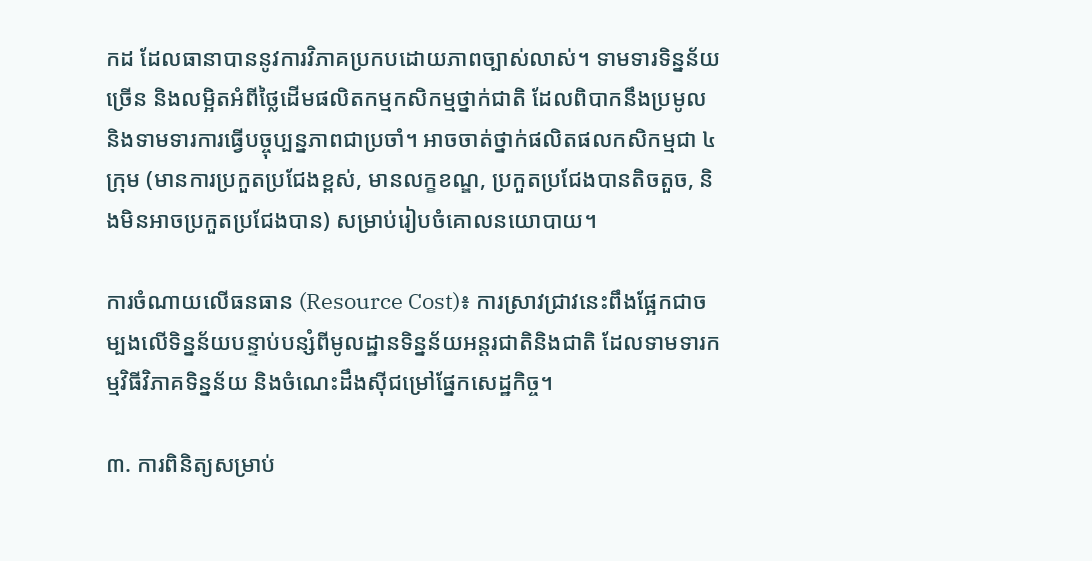កដ ដែលធានាបាននូវការវិភាគប្រកបដោយភាពច្បាស់លាស់។ ទាមទារទិន្នន័យច្រើន និងលម្អិតអំពីថ្លៃដើមផលិតកម្មកសិកម្មថ្នាក់ជាតិ ដែលពិបាកនឹងប្រមូល និងទាមទារការធ្វើបច្ចុប្បន្នភាពជាប្រចាំ។ អាចចាត់ថ្នាក់ផលិតផលកសិកម្មជា ៤ ក្រុម (មានការប្រកួតប្រជែងខ្ពស់, មានលក្ខខណ្ឌ, ប្រកួតប្រជែងបានតិចតួច, និងមិនអាចប្រកួតប្រជែងបាន) សម្រាប់រៀបចំគោលនយោបាយ។

ការចំណាយលើធនធាន (Resource Cost)៖ ការស្រាវជ្រាវនេះពឹងផ្អែកជាចម្បងលើទិន្នន័យបន្ទាប់បន្សំពីមូលដ្ឋានទិន្នន័យអន្តរជាតិនិងជាតិ ដែលទាមទារកម្មវិធីវិភាគទិន្នន័យ និងចំណេះដឹងស៊ីជម្រៅផ្នែកសេដ្ឋកិច្ច។

៣. ការពិនិត្យសម្រាប់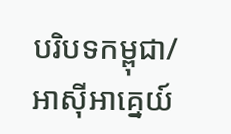បរិបទកម្ពុជា/អាស៊ីអាគ្នេយ៍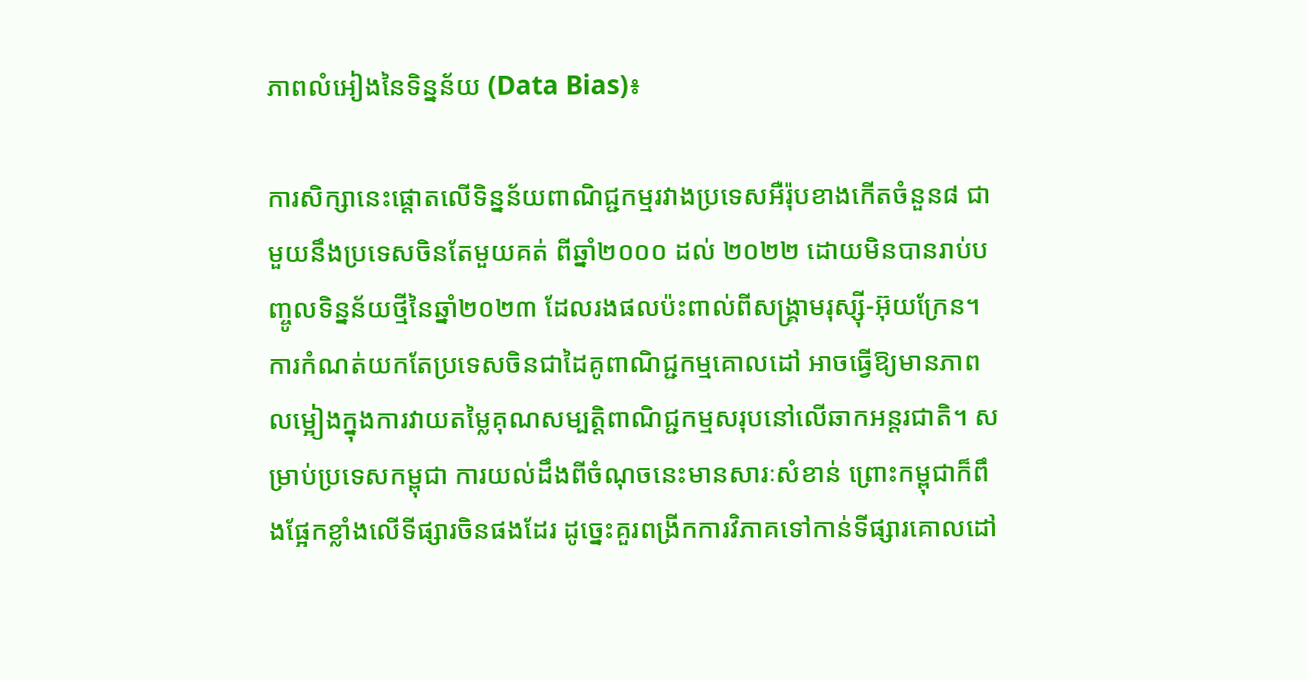ភាពលំអៀងនៃទិន្នន័យ (Data Bias)៖

ការសិក្សានេះផ្តោតលើទិន្នន័យពាណិជ្ជកម្មរវាងប្រទេសអឺរ៉ុបខាងកើតចំនួន៨ ជាមួយនឹងប្រទេសចិនតែមួយគត់ ពីឆ្នាំ២០០០ ដល់ ២០២២ ដោយមិនបានរាប់បញ្ចូលទិន្នន័យថ្មីនៃឆ្នាំ២០២៣ ដែលរងផលប៉ះពាល់ពីសង្គ្រាមរុស្ស៊ី-អ៊ុយក្រែន។ ការកំណត់យកតែប្រទេសចិនជាដៃគូពាណិជ្ជកម្មគោលដៅ អាចធ្វើឱ្យមានភាពលម្អៀងក្នុងការវាយតម្លៃគុណសម្បត្តិពាណិជ្ជកម្មសរុបនៅលើឆាកអន្តរជាតិ។ សម្រាប់ប្រទេសកម្ពុជា ការយល់ដឹងពីចំណុចនេះមានសារៈសំខាន់ ព្រោះកម្ពុជាក៏ពឹងផ្អែកខ្លាំងលើទីផ្សារចិនផងដែរ ដូច្នេះគួរពង្រីកការវិភាគទៅកាន់ទីផ្សារគោលដៅ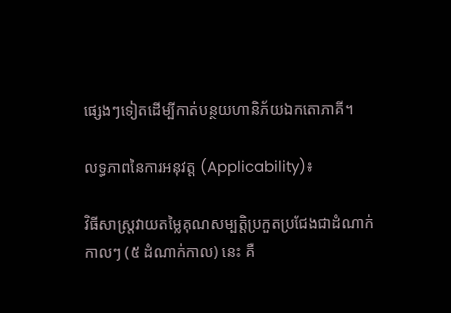ផ្សេងៗទៀតដើម្បីកាត់បន្ថយហានិភ័យឯកតោភាគី។

លទ្ធភាពនៃការអនុវត្ត (Applicability)៖

វិធីសាស្ត្រវាយតម្លៃគុណសម្បត្តិប្រកួតប្រជែងជាដំណាក់កាលៗ (៥ ដំណាក់កាល) នេះ គឺ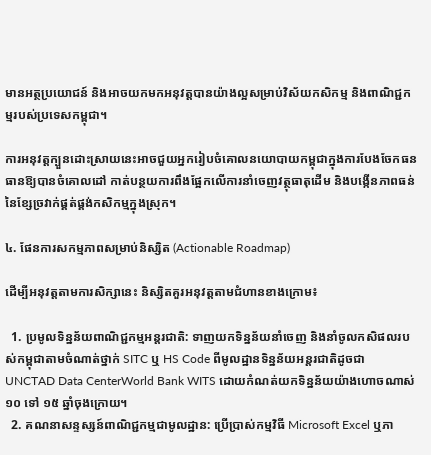មានអត្ថប្រយោជន៍ និងអាចយកមកអនុវត្តបានយ៉ាងល្អសម្រាប់វិស័យកសិកម្ម និងពាណិជ្ជកម្មរបស់ប្រទេសកម្ពុជា។

ការអនុវត្តក្បួនដោះស្រាយនេះអាចជួយអ្នករៀបចំគោលនយោបាយកម្ពុជាក្នុងការបែងចែកធនធានឱ្យបានចំគោលដៅ កាត់បន្ថយការពឹងផ្អែកលើការនាំចេញវត្ថុធាតុដើម និងបង្កើនភាពធន់នៃខ្សែច្រវាក់ផ្គត់ផ្គង់កសិកម្មក្នុងស្រុក។

៤. ផែនការសកម្មភាពសម្រាប់និស្សិត (Actionable Roadmap)

ដើម្បីអនុវត្តតាមការសិក្សានេះ និស្សិតគួរអនុវត្តតាមជំហានខាងក្រោម៖

  1. ប្រមូលទិន្នន័យពាណិជ្ជកម្មអន្តរជាតិ: ទាញយកទិន្នន័យនាំចេញ និងនាំចូលកសិផលរបស់កម្ពុជាតាមចំណាត់ថ្នាក់ SITC ឬ HS Code ពីមូលដ្ឋានទិន្នន័យអន្តរជាតិដូចជា UNCTAD Data CenterWorld Bank WITS ដោយកំណត់យកទិន្នន័យយ៉ាងហោចណាស់ ១០ ទៅ ១៥ ឆ្នាំចុងក្រោយ។
  2. គណនាសន្ទស្សន៍ពាណិជ្ជកម្មជាមូលដ្ឋាន: ប្រើប្រាស់កម្មវិធី Microsoft Excel ឬភា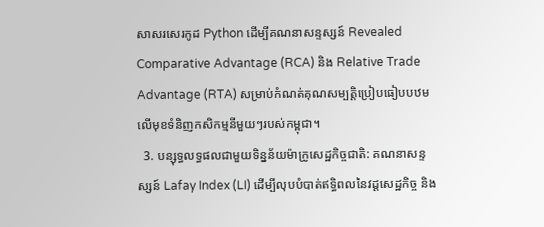សាសរសេរកូដ Python ដើម្បីគណនាសន្ទស្សន៍ Revealed Comparative Advantage (RCA) និង Relative Trade Advantage (RTA) សម្រាប់កំណត់គុណសម្បត្តិប្រៀបធៀបបឋមលើមុខទំនិញកសិកម្មនីមួយៗរបស់កម្ពុជា។
  3. បន្សុទ្ធលទ្ធផលជាមួយទិន្នន័យម៉ាក្រូសេដ្ឋកិច្ចជាតិ: គណនាសន្ទស្សន៍ Lafay Index (LI) ដើម្បីលុបបំបាត់ឥទ្ធិពលនៃវដ្តសេដ្ឋកិច្ច និង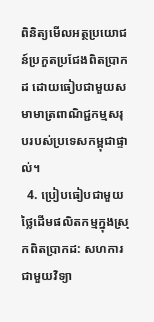ពិនិត្យមើលអត្ថប្រយោជន៍ប្រកួតប្រជែងពិតប្រាកដ ដោយធៀបជាមួយសមាមាត្រពាណិជ្ជកម្មសរុបរបស់ប្រទេសកម្ពុជាផ្ទាល់។
  4. ប្រៀបធៀបជាមួយថ្លៃដើមផលិតកម្មក្នុងស្រុកពិតប្រាកដ: សហការជាមួយវិទ្យា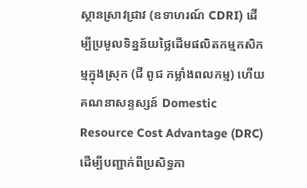ស្ថានស្រាវជ្រាវ (ឧទាហរណ៍ CDRI) ដើម្បីប្រមូលទិន្នន័យថ្លៃដើមផលិតកម្មកសិកម្មក្នុងស្រុក (ជី ពូជ កម្លាំងពលកម្ម) ហើយគណនាសន្ទស្សន៍ Domestic Resource Cost Advantage (DRC) ដើម្បីបញ្ជាក់ពីប្រសិទ្ធភា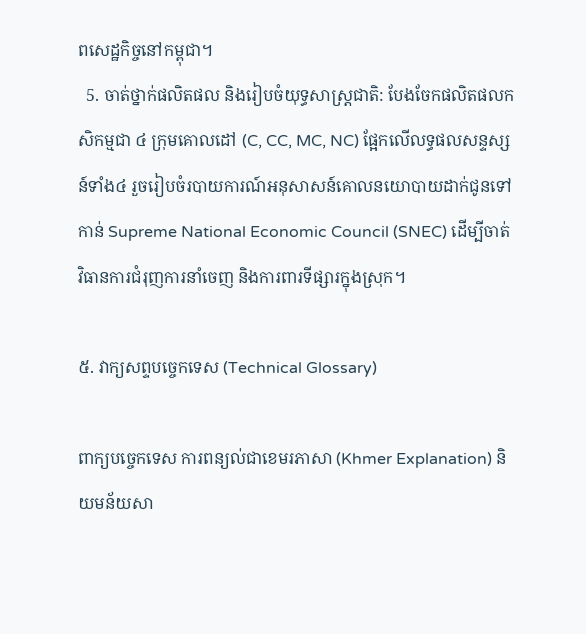ពសេដ្ឋកិច្ចនៅកម្ពុជា។
  5. ចាត់ថ្នាក់ផលិតផល និងរៀបចំយុទ្ធសាស្ត្រជាតិ: បែងចែកផលិតផលកសិកម្មជា ៤ ក្រុមគោលដៅ (C, CC, MC, NC) ផ្អែកលើលទ្ធផលសន្ទស្សន៍ទាំង៤ រួចរៀបចំរបាយការណ៍អនុសាសន៍គោលនយោបាយដាក់ជូនទៅកាន់ Supreme National Economic Council (SNEC) ដើម្បីចាត់វិធានការជំរុញការនាំចេញ និងការពារទីផ្សារក្នុងស្រុក។

៥. វាក្យសព្ទបច្ចេកទេស (Technical Glossary)

ពាក្យបច្ចេកទេស ការពន្យល់ជាខេមរភាសា (Khmer Explanation) និយមន័យសា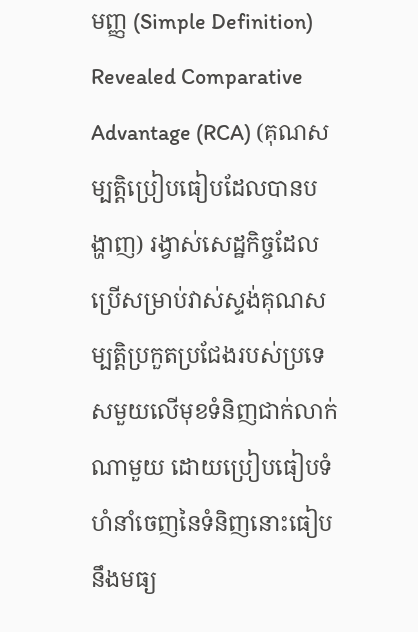មញ្ញ (Simple Definition)
Revealed Comparative Advantage (RCA) (គុណសម្បត្តិប្រៀបធៀបដែលបានបង្ហាញ) រង្វាស់សេដ្ឋកិច្ចដែលប្រើសម្រាប់វាស់ស្ទង់គុណសម្បត្តិប្រកួតប្រជែងរបស់ប្រទេសមួយលើមុខទំនិញជាក់លាក់ណាមួយ ដោយប្រៀបធៀបទំហំនាំចេញនៃទំនិញនោះធៀបនឹងមធ្យ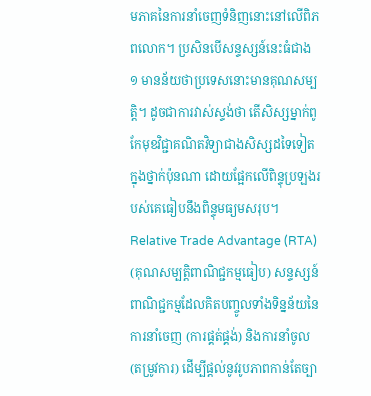មភាគនៃការនាំចេញទំនិញនោះនៅលើពិភពលោក។ ប្រសិនបើសន្ទស្សន៍នេះធំជាង ១ មានន័យថាប្រទេសនោះមានគុណសម្បត្តិ។ ដូចជាការវាស់ស្ទង់ថា តើសិស្សម្នាក់ពូកែមុខវិជ្ជាគណិតវិទ្យាជាងសិស្សដទៃទៀតក្នុងថ្នាក់ប៉ុនណា ដោយផ្អែកលើពិន្ទុប្រឡងរបស់គេធៀបនឹងពិន្ទុមធ្យមសរុប។
Relative Trade Advantage (RTA) (គុណសម្បត្តិពាណិជ្ជកម្មធៀប) សន្ទស្សន៍ពាណិជ្ជកម្មដែលគិតបញ្ចូលទាំងទិន្នន័យនៃការនាំចេញ (ការផ្គត់ផ្គង់) និងការនាំចូល (តម្រូវការ) ដើម្បីផ្តល់នូវរូបភាពកាន់តែច្បា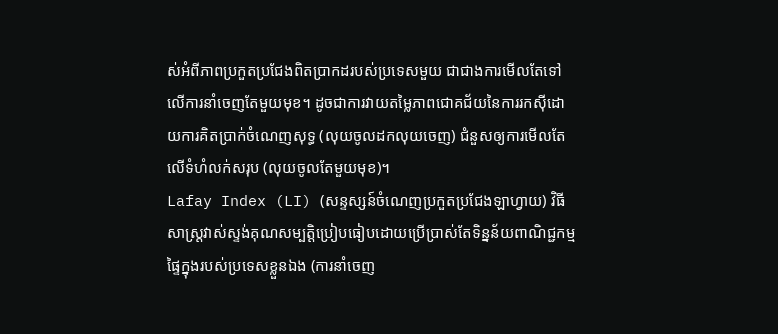ស់អំពីភាពប្រកួតប្រជែងពិតប្រាកដរបស់ប្រទេសមួយ ជាជាងការមើលតែទៅលើការនាំចេញតែមួយមុខ។ ដូចជាការវាយតម្លៃភាពជោគជ័យនៃការរកស៊ីដោយការគិតប្រាក់ចំណេញសុទ្ធ (លុយចូលដកលុយចេញ) ជំនួសឲ្យការមើលតែលើទំហំលក់សរុប (លុយចូលតែមួយមុខ)។
Lafay Index (LI) (សន្ទស្សន៍ចំណេញប្រកួតប្រជែងឡាហ្វាយ) វិធីសាស្ត្រវាស់ស្ទង់គុណសម្បត្តិប្រៀបធៀបដោយប្រើប្រាស់តែទិន្នន័យពាណិជ្ជកម្មផ្ទៃក្នុងរបស់ប្រទេសខ្លួនឯង (ការនាំចេញ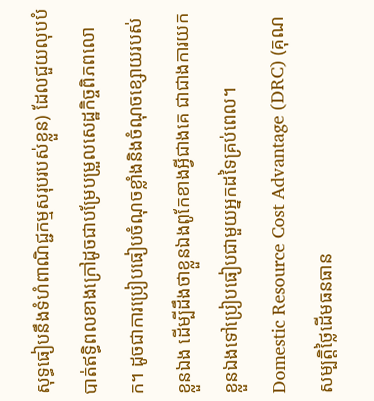សុទ្ធធៀបនឹងទំហំពាណិជ្ជកម្មសរុបរបស់ខ្លួន) ដែលជួយលុបបំបាត់ឥទ្ធិពលខាងក្រៅដូចជាបម្រែបម្រួលសេដ្ឋកិច្ចពិភពលោក។ ដូចជាការប្រៀបធៀបចំណុចខ្លាំងនិងចំណុចខ្សោយរបស់ខ្លួនឯង ដើម្បីដឹងថាខ្លួនឯងពូកែខាងអ្វីជាងគេ ជាជាងការយកខ្លួនឯងទៅប្រៀបធៀបជាមួយអ្នកដទៃគ្រប់ពេល។
Domestic Resource Cost Advantage (DRC) (គុណសម្បត្តិថ្លៃដើមធនធាន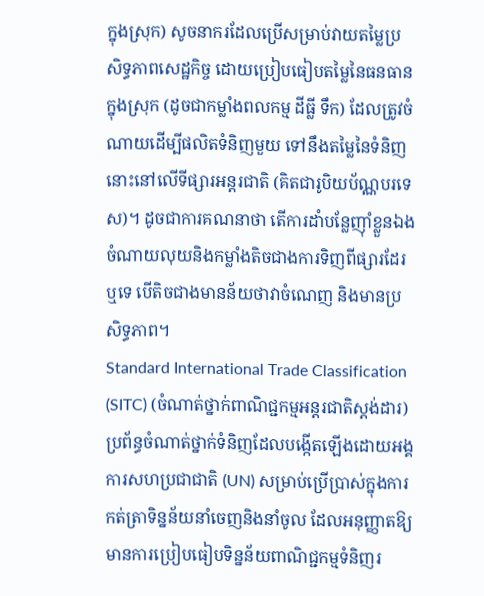ក្នុងស្រុក) សូចនាករដែលប្រើសម្រាប់វាយតម្លៃប្រសិទ្ធភាពសេដ្ឋកិច្ច ដោយប្រៀបធៀបតម្លៃនៃធនធានក្នុងស្រុក (ដូចជាកម្លាំងពលកម្ម ដីធ្លី ទឹក) ដែលត្រូវចំណាយដើម្បីផលិតទំនិញមួយ ទៅនឹងតម្លៃនៃទំនិញនោះនៅលើទីផ្សារអន្តរជាតិ (គិតជារូបិយប័ណ្ណបរទេស)។ ដូចជាការគណនាថា តើការដាំបន្លែញ៉ាំខ្លួនឯងចំណាយលុយនិងកម្លាំងតិចជាងការទិញពីផ្សារដែរឬទេ បើតិចជាងមានន័យថាវាចំណេញ និងមានប្រសិទ្ធភាព។
Standard International Trade Classification (SITC) (ចំណាត់ថ្នាក់ពាណិជ្ជកម្មអន្តរជាតិស្តង់ដារ) ប្រព័ន្ធចំណាត់ថ្នាក់ទំនិញដែលបង្កើតឡើងដោយអង្គការសហប្រជាជាតិ (UN) សម្រាប់ប្រើប្រាស់ក្នុងការកត់ត្រាទិន្នន័យនាំចេញនិងនាំចូល ដែលអនុញ្ញាតឱ្យមានការប្រៀបធៀបទិន្នន័យពាណិជ្ជកម្មទំនិញរ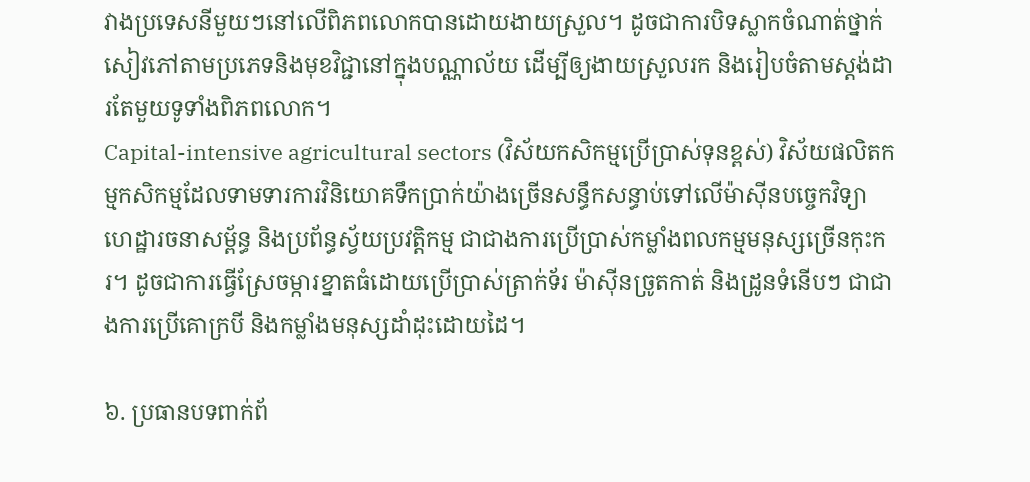វាងប្រទេសនីមួយៗនៅលើពិភពលោកបានដោយងាយស្រួល។ ដូចជាការបិទស្លាកចំណាត់ថ្នាក់សៀវភៅតាមប្រភេទនិងមុខវិជ្ជានៅក្នុងបណ្ណាល័យ ដើម្បីឲ្យងាយស្រួលរក និងរៀបចំតាមស្តង់ដារតែមួយទូទាំងពិភពលោក។
Capital-intensive agricultural sectors (វិស័យកសិកម្មប្រើប្រាស់ទុនខ្ពស់) វិស័យផលិតកម្មកសិកម្មដែលទាមទារការវិនិយោគទឹកប្រាក់យ៉ាងច្រើនសន្ធឹកសន្ធាប់ទៅលើម៉ាស៊ីនបច្ចេកវិទ្យា ហេដ្ឋារចនាសម្ព័ន្ធ និងប្រព័ន្ធស្វ័យប្រវត្តិកម្ម ជាជាងការប្រើប្រាស់កម្លាំងពលកម្មមនុស្សច្រើនកុះករ។ ដូចជាការធ្វើស្រែចម្ការខ្នាតធំដោយប្រើប្រាស់ត្រាក់ទ័រ ម៉ាស៊ីនច្រូតកាត់ និងដ្រូនទំនើបៗ ជាជាងការប្រើគោក្របី និងកម្លាំងមនុស្សដាំដុះដោយដៃ។

៦. ប្រធានបទពាក់ព័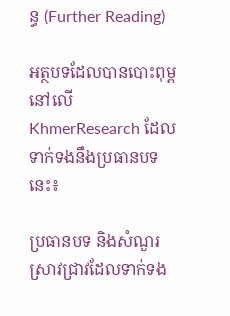ន្ធ (Further Reading)

អត្ថបទដែលបានបោះពុម្ពនៅលើ KhmerResearch ដែលទាក់ទងនឹងប្រធានបទនេះ៖

ប្រធានបទ និងសំណួរស្រាវជ្រាវដែលទាក់ទង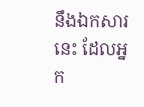នឹងឯកសារនេះ ដែលអ្នក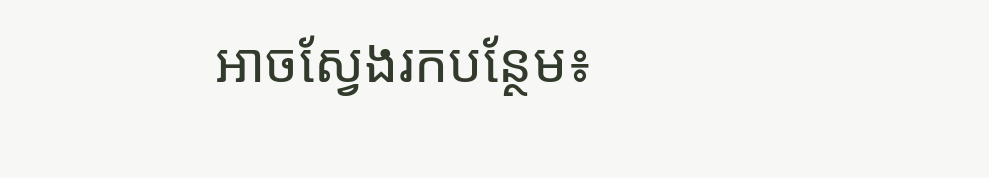អាចស្វែងរកបន្ថែម៖